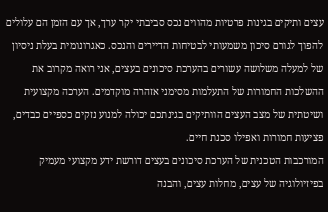עצים ותיקים בגינות פרטיות מהווים נכס סביבתי יקר ערך, אך עם הזמן הם עלולים להפוך לגורם סיכון משמעותי לבטיחות הדיירים והנכס. כאגרונומית בעלת ניסיון של למעלה משלושה עשורים בהערכת סיכונים בעצים, אני רואה מקרוב את ההשלכות החמורות של התעלמות מסימני אזהרה מוקדמים. הערכה מקצועית ושיטתית של מצב העצים הוותיקים בגינתכם יכולה למנוע נזקים כספיים כבדים, פציעות חמורות ואפילו סכנת חיים.
המורכבות הטכנית של הערכת סיכונים בעצים דורשת ידע מקצועי מעמיק בפיזיולוגיה של עצים, מחלות עצים, והבנה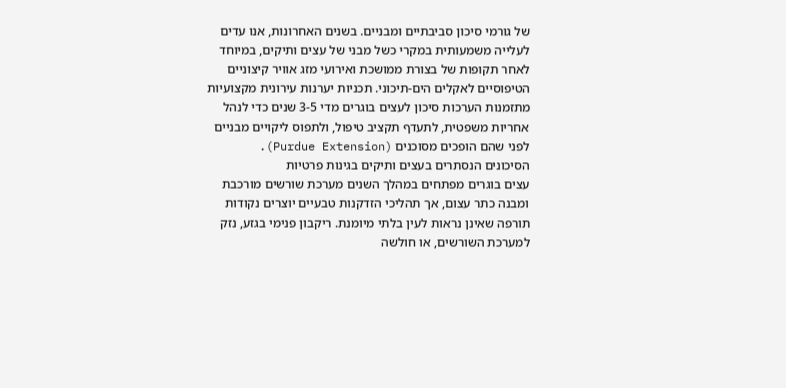של גורמי סיכון סביבתיים ומבניים. בשנים האחרונות, אנו עדים לעלייה משמעותית במקרי כשל מבני של עצים ותיקים, במיוחד לאחר תקופות של בצורת ממושכת ואירועי מזג אוויר קיצוניים הטיפוסיים לאקלים הים-תיכוני. תכניות יערנות עירונית מקצועיות מתזמנות הערכות סיכון לעצים בוגרים מדי 3-5 שנים כדי לנהל אחריות משפטית, לתעדף תקציב טיפול, ולתפוס ליקויים מבניים לפני שהם הופכים מסוכנים (Purdue Extension).
הסיכונים הנסתרים בעצים ותיקים בגינות פרטיות
עצים בוגרים מפתחים במהלך השנים מערכת שורשים מורכבת ומבנה כתר עצום, אך תהליכי הזדקנות טבעיים יוצרים נקודות תורפה שאינן נראות לעין בלתי מיומנת. ריקבון פנימי בגזע, נזק למערכת השורשים, או חולשה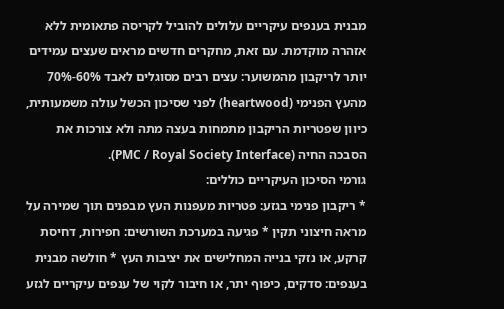מבנית בענפים עיקריים עלולים להוביל לקריסה פתאומית ללא אזהרה מוקדמת. עם זאת, מחקרים חדשים מראים שעצים עמידים יותר לריקבון מהמשוער: עצים רבים מסוגלים לאבד 60%-70% מהעץ הפנימי (heartwood) לפני שסיכון הכשל עולה משמעותית, כיוון שפטריות הריקבון מתמחות בעצה מתה ולא צורכות את הסבכה החיה (PMC / Royal Society Interface).
גורמי הסיכון העיקריים כוללים:
* ריקבון פנימי בגזע: פטריות מעפנות העץ מבפנים תוך שמירה על מראה חיצוני תקין * פגיעה במערכת השורשים: חפירות, דחיסת קרקע, או נזקי בנייה המחלישים את יציבות העץ * חולשה מבנית בענפים: סדקים, כיפוף יתר, או חיבור לקוי של ענפים עיקריים לגזע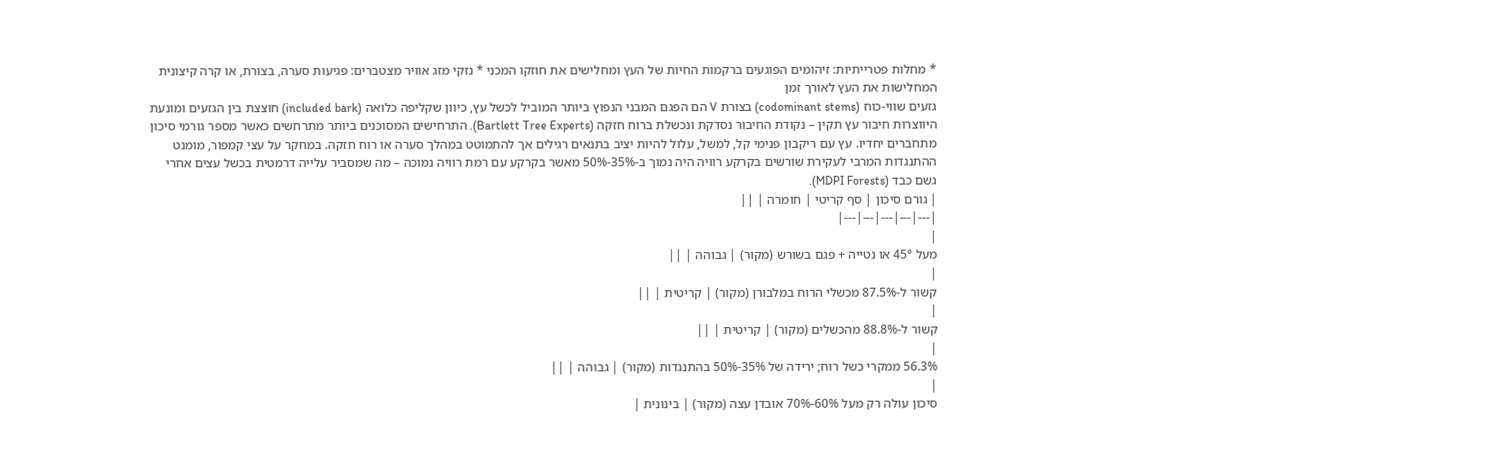* מחלות פטרייתיות: זיהומים הפוגעים ברקמות החיות של העץ ומחלישים את חוזקו המכני * נזקי מזג אוויר מצטברים: פגיעות סערה, בצורת, או קרה קיצונית המחלישות את העץ לאורך זמן
גזעים שווי-כוח (codominant stems) בצורת V הם הפגם המבני הנפוץ ביותר המוביל לכשל עץ, כיוון שקליפה כלואה (included bark) חוצצת בין הגזעים ומונעת היווצרות חיבור עץ תקין – נקודת החיבור נסדקת ונכשלת ברוח חזקה (Bartlett Tree Experts). התרחישים המסוכנים ביותר מתרחשים כאשר מספר גורמי סיכון מתחברים יחדיו. עץ עם ריקבון פנימי קל, למשל, עלול להיות יציב בתנאים רגילים אך להתמוטט במהלך סערה או רוח חזקה. במחקר על עצי קמפור, מומנט ההתנגדות המרבי לעקירת שורשים בקרקע רוויה היה נמוך ב-35%-50% מאשר בקרקע עם רמת רוויה נמוכה – מה שמסביר עלייה דרמטית בכשל עצים אחרי גשם כבד (MDPI Forests).
| גורם סיכון | סף קריטי | חומרה | ||
|---|---|---|---|---|
|
מעל 45° או נטייה + פגם בשורש (מקור) | גבוהה | ||
|
קשור ל-87.5% מכשלי הרוח במלבורן (מקור) | קריטית | ||
|
קשור ל-88.8% מהכשלים (מקור) | קריטית | ||
|
56.3% ממקרי כשל רוח; ירידה של 35%-50% בהתנגדות (מקור) | גבוהה | ||
|
סיכון עולה רק מעל 60%-70% אובדן עצה (מקור) | בינונית |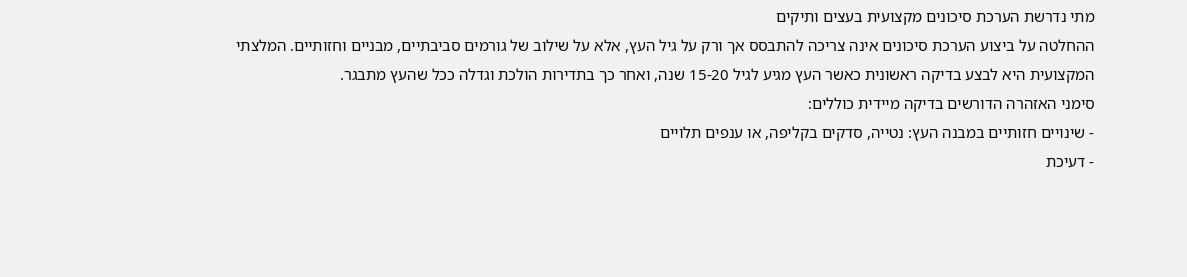מתי נדרשת הערכת סיכונים מקצועית בעצים ותיקים
ההחלטה על ביצוע הערכת סיכונים אינה צריכה להתבסס אך ורק על גיל העץ, אלא על שילוב של גורמים סביבתיים, מבניים וחזותיים. המלצתי המקצועית היא לבצע בדיקה ראשונית כאשר העץ מגיע לגיל 15-20 שנה, ואחר כך בתדירות הולכת וגדלה ככל שהעץ מתבגר.
סימני האזהרה הדורשים בדיקה מיידית כוללים:
- שינויים חזותיים במבנה העץ: נטייה, סדקים בקליפה, או ענפים תלויים
- דעיכת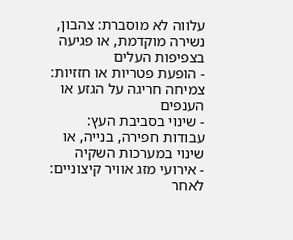עלווה לא מוסברת: צהבון, נשירה מוקדמת, או פגיעה בצפיפות העלים
- הופעת פטריות או חזזיות: צמיחה חריגה על הגזע או הענפים
- שינוי בסביבת העץ: עבודות חפירה, בנייה, או שינוי במערכות השקיה
- אירועי מזג אוויר קיצוניים: לאחר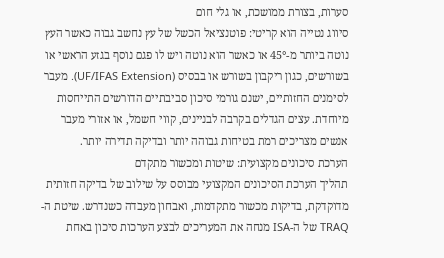סערות, בצורת ממושכת, או גלי חום
סיווג נטייה הוא קריטי: פוטנציאל הכשל של עץ נחשב גבוה כאשר העץ נוטה ביותר מ-45° או כאשר הוא נוטה ויש לו פגם נוסף בגזע הראשי או בשורשים, כגון ריקבון בשורש או בבסיס (UF/IFAS Extension). מעבר לסימנים החזותיים, ישנם גורמי סיכון סביבתיים הדורשים התייחסות מיוחדת. עצים הגדלים בקרבה לבניינים, קווי חשמל, או אזורי מעבר אנשים מצריכים רמת בטיחות גבוהה יותר ובדיקה תדירה יותר.
הערכת סיכונים מקצועית: שיטות ומכשור מתקדם
תהליך הערכת הסיכונים המקצועי מבוסס על שילוב של בדיקה חזותית מדוקדקת, בדיקות מכשור מתקדמות, ואבחון מעבדה כשנדרש. שיטת ה-TRAQ של ה-ISA מנחה את המעריכים לבצע הערכות סיכון באחת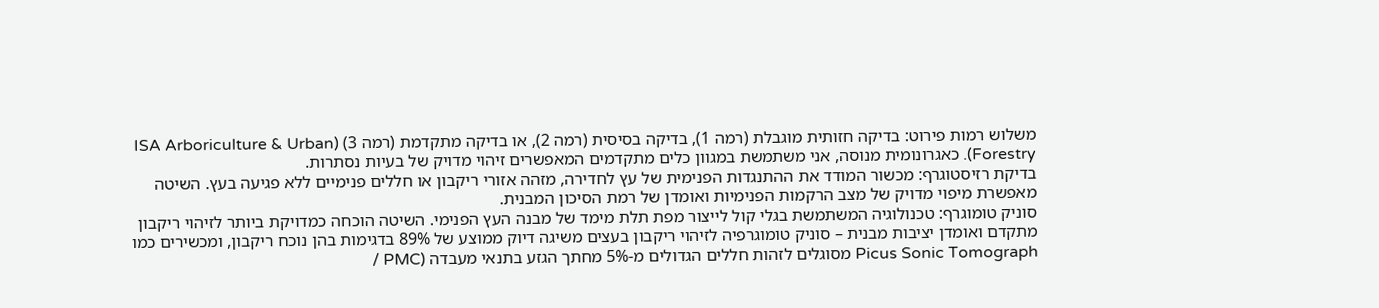משלוש רמות פירוט: בדיקה חזותית מוגבלת (רמה 1), בדיקה בסיסית (רמה 2), או בדיקה מתקדמת (רמה 3) (ISA Arboriculture & Urban Forestry). כאגרונומית מנוסה, אני משתמשת במגוון כלים מתקדמים המאפשרים זיהוי מדויק של בעיות נסתרות.
בדיקת רזיסטוגרף: מכשור המודד את ההתנגדות הפנימית של עץ לחדירה, מזהה אזורי ריקבון או חללים פנימיים ללא פגיעה בעץ. השיטה מאפשרת מיפוי מדויק של מצב הרקמות הפנימיות ואומדן של רמת הסיכון המבנית.
סוניק טומוגרף: טכנולוגיה המשתמשת בגלי קול לייצור מפת תלת מימד של מבנה העץ הפנימי. השיטה הוכחה כמדויקת ביותר לזיהוי ריקבון מתקדם ואומדן יציבות מבנית – סוניק טומוגרפיה לזיהוי ריקבון בעצים משיגה דיוק ממוצע של 89% בדגימות בהן נוכח ריקבון, ומכשירים כמו Picus Sonic Tomograph מסוגלים לזהות חללים הגדולים מ-5% מחתך הגזע בתנאי מעבדה (PMC /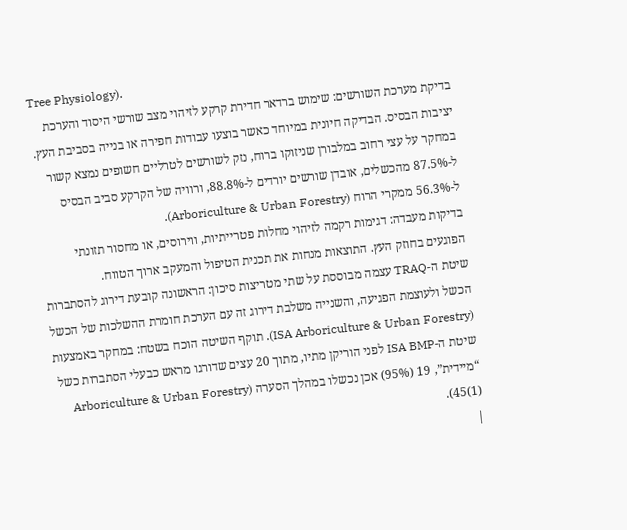Tree Physiology).
בדיקת מערכת השורשים: שימוש ברדאר חדירת קרקע לזיהוי מצב שורשי היסוד והערכת יציבות הבסיס. הבדיקה חיונית במיוחד כאשר בוצעו עבודות חפירה או בנייה בסביבת העץ. במחקר על עצי רחוב במלבורן שניזוקו ברוח, נזק לשורשים לטרליים חשופים נמצא קשור ל-87.5% מהכשלים, אובדן שורשים יורדים ל-88.8%, ורוויה של הקרקע סביב הבסיס ל-56.3% ממקרי הרוח (Arboriculture & Urban Forestry).
בדיקות מעבדה: דגימות רקמה לזיהוי מחלות פטרייתיות, ווירוסים, או מחסור תזונתי הפוגעים בחוזק העץ. התוצאות מנחות את תכנית הטיפול והמעקב ארוך הטווח.
שיטת ה-TRAQ עצמה מבוססת על שתי מטריצות סיכון: הראשונה קובעת דירוג להסתברות הכשל ולעוצמת הפגיעה, והשנייה משלבת דירוג זה עם הערכת חומרת ההשלכות של הכשל (ISA Arboriculture & Urban Forestry). תוקף השיטה הוכח בשטח: במחקר באמצעות שיטת ה-ISA BMP לפני הוריקן מתיו, מתוך 20 עצים שדורגו מראש כבעלי הסתברות כשל “מיידית”, 19 (95%) אכן נכשלו במהלך הסערה (Arboriculture & Urban Forestry 45(1)).
|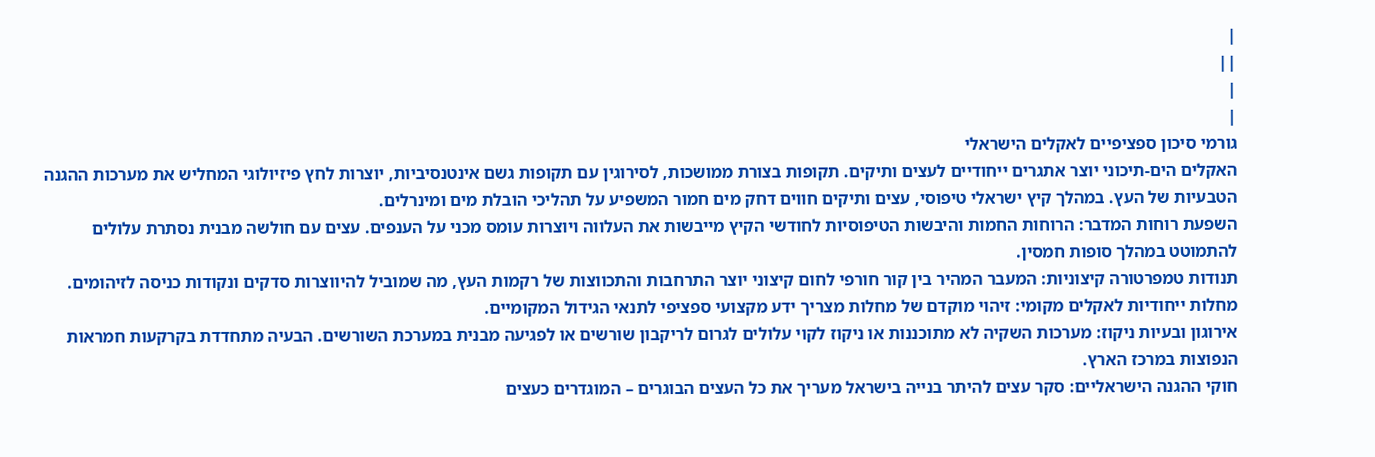|
||
|
|
גורמי סיכון ספציפיים לאקלים הישראלי
האקלים הים-תיכוני יוצר אתגרים ייחודיים לעצים ותיקים. תקופות בצורת ממושכות, לסירוגין עם תקופות גשם אינטנסיביות, יוצרות לחץ פיזיולוגי המחליש את מערכות ההגנה הטבעיות של העץ. במהלך קיץ ישראלי טיפוסי, עצים ותיקים חווים דחק מים חמור המשפיע על תהליכי הובלת מים ומינרלים.
השפעת רוחות המדבר: הרוחות החמות והיבשות הטיפוסיות לחודשי הקיץ מייבשות את העלווה ויוצרות עומס מכני על הענפים. עצים עם חולשה מבנית נסתרת עלולים להתמוטט במהלך סופות חמסין.
תנודות טמפרטורה קיצוניות: המעבר המהיר בין קור חורפי לחום קיצוני יוצר התרחבות והתכווצות של רקמות העץ, מה שמוביל להיווצרות סדקים ונקודות כניסה לזיהומים.
מחלות ייחודיות לאקלים מקומי: זיהוי מוקדם של מחלות מצריך ידע מקצועי ספציפי לתנאי הגידול המקומיים.
אירוגון ובעיות ניקוז: מערכות השקיה לא מתוכננות או ניקוז לקוי עלולים לגרום לריקבון שורשים או לפגיעה מבנית במערכת השורשים. הבעיה מתחדדת בקרקעות חמראות הנפוצות במרכז הארץ.
חוקי ההגנה הישראליים: סקר עצים להיתר בנייה בישראל מעריך את כל העצים הבוגרים – המוגדרים כעצים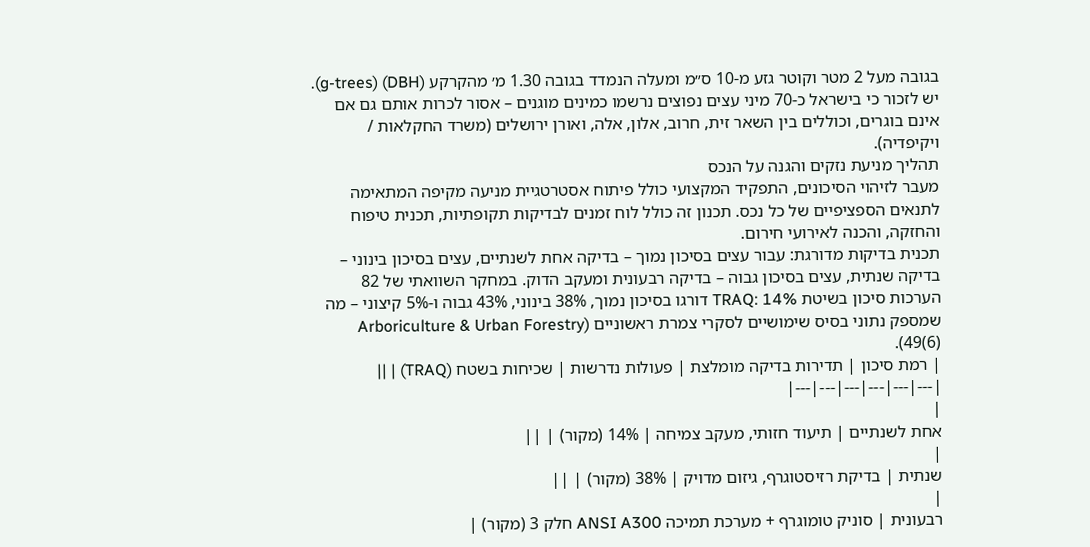בגובה מעל 2 מטר וקוטר גזע מ-10 ס״מ ומעלה הנמדד בגובה 1.30 מ׳ מהקרקע (DBH) (g-trees). יש לזכור כי בישראל כ-70 מיני עצים נפוצים נרשמו כמינים מוגנים – אסור לכרות אותם גם אם אינם בוגרים, וכוללים בין השאר זית, חרוב, אלון, אלה, ואורן ירושלים (משרד החקלאות / ויקיפדיה).
תהליך מניעת נזקים והגנה על הנכס
מעבר לזיהוי הסיכונים, התפקיד המקצועי כולל פיתוח אסטרטגיית מניעה מקיפה המתאימה לתנאים הספציפיים של כל נכס. תכנון זה כולל לוח זמנים לבדיקות תקופתיות, תכנית טיפוח והחזקה, והכנה לאירועי חירום.
תכנית בדיקות מדורגת: עבור עצים בסיכון נמוך – בדיקה אחת לשנתיים, עצים בסיכון בינוני – בדיקה שנתית, עצים בסיכון גבוה – בדיקה רבעונית ומעקב הדוק. במחקר השוואתי של 82 הערכות סיכון בשיטת TRAQ: 14% דורגו בסיכון נמוך, 38% בינוני, 43% גבוה ו-5% קיצוני – מה שמספק נתוני בסיס שימושיים לסקרי צמרת ראשוניים (Arboriculture & Urban Forestry 49(6)).
| רמת סיכון | תדירות בדיקה מומלצת | פעולות נדרשות | שכיחות בשטח (TRAQ) | ||
|---|---|---|---|---|---|
|
אחת לשנתיים | תיעוד חזותי, מעקב צמיחה | 14% (מקור) | ||
|
שנתית | בדיקת רזיסטוגרף, גיזום מדויק | 38% (מקור) | ||
|
רבעונית | סוניק טומוגרף + מערכת תמיכה ANSI A300 חלק 3 (מקור) |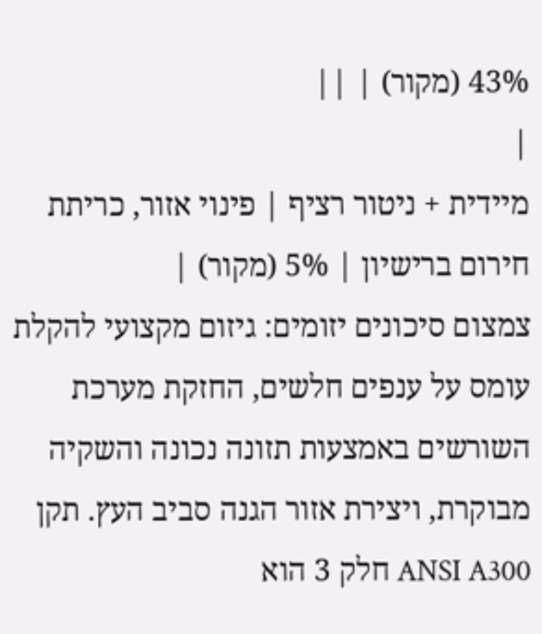43% (מקור) | ||
|
מיידית + ניטור רציף | פינוי אזור, כריתת חירום ברישיון | 5% (מקור) |
צמצום סיכונים יזומים: גיזום מקצועי להקלת עומס על ענפים חלשים, החזקת מערכת השורשים באמצעות תזונה נכונה והשקיה מבוקרת, ויצירת אזור הגנה סביב העץ. תקן ANSI A300 חלק 3 הוא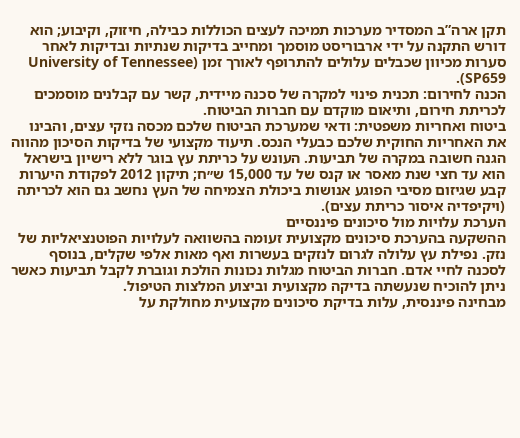תקן ארה”ב המסדיר מערכות תמיכה לעצים הכוללות כבילה, חיזוק, וקיבוע; הוא דורש התקנה על ידי ארבוריסט מוסמך ומחייב בדיקות שנתיות ובדיקות לאחר סערות מכיוון שכבלים עלולים להתרופף לאורך זמן (University of Tennessee SP659).
הכנה לחירום: תכנית פינוי למקרה של סכנה מיידית, קשר עם קבלנים מוסמכים לכריתת חירום, ותיאום מוקדם עם חברות הביטוח.
ביטוח ואחריות משפטית: ודאי שמערכת הביטוח שלכם מכסה נזקי עצים, והבינו את האחריות החוקית שלכם כבעלי הנכס. תיעוד מקצועי של בדיקות הסיכון מהווה הגנה חשובה במקרה של תביעות. העונש על כריתת עץ בוגר ללא רישיון בישראל הוא עד חצי שנת מאסר או קנס של עד 15,000 ש״ח; תיקון 2012 לפקודת היערות קבע שגיזום מסיבי הפוגע אנושות ביכולת הצמיחה של העץ נחשב גם הוא לכריתה (ויקיפדיה איסור כריתת עצים).
הערכת עלויות מול סיכונים פיננסיים
ההשקעה בהערכת סיכונים מקצועית זעומה בהשוואה לעלויות הפוטנציאליות של נזק. נפילת עץ עלולה לגרום לנזקים בעשרות ואף מאות אלפי שקלים, בנוסף לסכנה לחיי אדם. חברות הביטוח מגלות נכונות הולכת וגוברת לקבל תביעות כאשר ניתן להוכיח שנעשתה בדיקה מקצועית וביצוע המלצות הטיפול.
מבחינה פיננסית, עלות בדיקת סיכונים מקצועית מחולקת על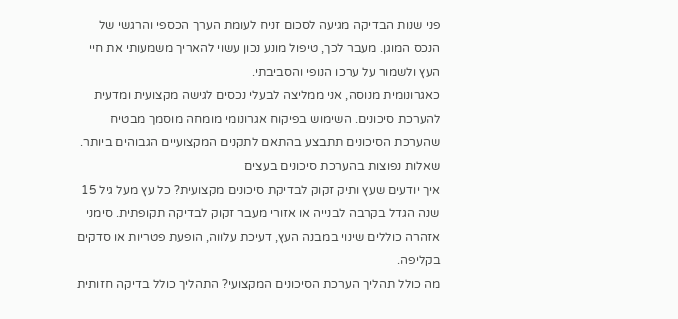פני שנות הבדיקה מגיעה לסכום זניח לעומת הערך הכספי והרגשי של הנכס המוגן. מעבר לכך, טיפול מונע נכון עשוי להאריך משמעותי את חיי העץ ולשמור על ערכו הנופי והסביבתי.
כאגרונומית מנוסה, אני ממליצה לבעלי נכסים לגישה מקצועית ומדעית להערכת סיכונים. השימוש בפיקוח אגרונומי מומחה מוסמך מבטיח שהערכת הסיכונים תתבצע בהתאם לתקנים המקצועיים הגבוהים ביותר.
שאלות נפוצות בהערכת סיכונים בעצים
איך יודעים שעץ ותיק זקוק לבדיקת סיכונים מקצועית? כל עץ מעל גיל 15 שנה הגדל בקרבה לבנייה או אזורי מעבר זקוק לבדיקה תקופתית. סימני אזהרה כוללים שינוי במבנה העץ, דעיכת עלווה, הופעת פטריות או סדקים בקליפה.
מה כולל תהליך הערכת הסיכונים המקצועי? התהליך כולל בדיקה חזותית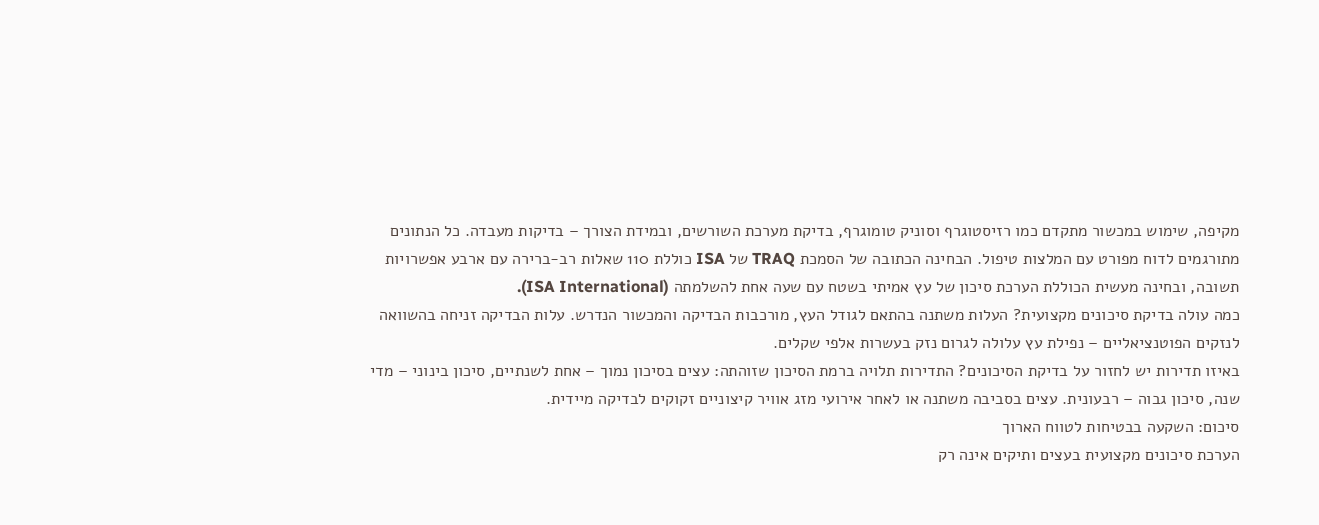מקיפה, שימוש במכשור מתקדם כמו רזיסטוגרף וסוניק טומוגרף, בדיקת מערכת השורשים, ובמידת הצורך – בדיקות מעבדה. כל הנתונים מתורגמים לדוח מפורט עם המלצות טיפול. הבחינה הכתובה של הסמכת TRAQ של ISA כוללת 110 שאלות רב-ברירה עם ארבע אפשרויות תשובה, ובחינה מעשית הכוללת הערכת סיכון של עץ אמיתי בשטח עם שעה אחת להשלמתה (ISA International).
כמה עולה בדיקת סיכונים מקצועית? העלות משתנה בהתאם לגודל העץ, מורכבות הבדיקה והמכשור הנדרש. עלות הבדיקה זניחה בהשוואה לנזקים הפוטנציאליים – נפילת עץ עלולה לגרום נזק בעשרות אלפי שקלים.
באיזו תדירות יש לחזור על בדיקת הסיכונים? התדירות תלויה ברמת הסיכון שזוהתה: עצים בסיכון נמוך – אחת לשנתיים, סיכון בינוני – מדי שנה, סיכון גבוה – רבעונית. עצים בסביבה משתנה או לאחר אירועי מזג אוויר קיצוניים זקוקים לבדיקה מיידית.
סיכום: השקעה בבטיחות לטווח הארוך
הערכת סיכונים מקצועית בעצים ותיקים אינה רק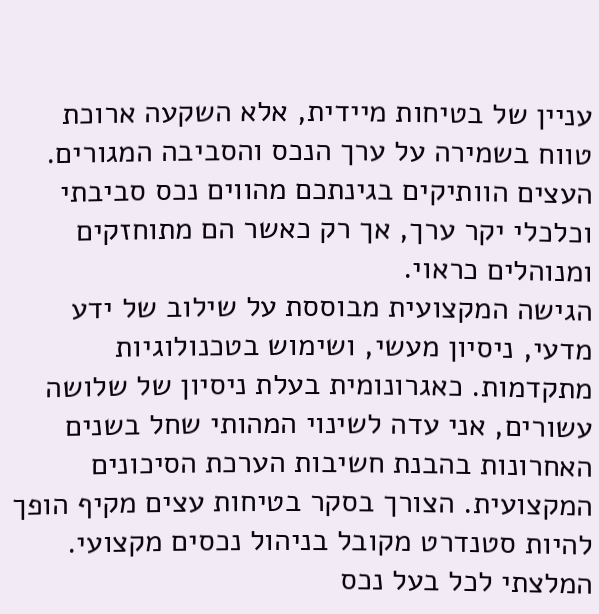עניין של בטיחות מיידית, אלא השקעה ארוכת טווח בשמירה על ערך הנכס והסביבה המגורים. העצים הוותיקים בגינתכם מהווים נכס סביבתי וכלכלי יקר ערך, אך רק כאשר הם מתוחזקים ומנוהלים כראוי.
הגישה המקצועית מבוססת על שילוב של ידע מדעי, ניסיון מעשי, ושימוש בטכנולוגיות מתקדמות. כאגרונומית בעלת ניסיון של שלושה עשורים, אני עדה לשינוי המהותי שחל בשנים האחרונות בהבנת חשיבות הערכת הסיכונים המקצועית. הצורך בסקר בטיחות עצים מקיף הופך להיות סטנדרט מקובל בניהול נכסים מקצועי.
המלצתי לכל בעל נכס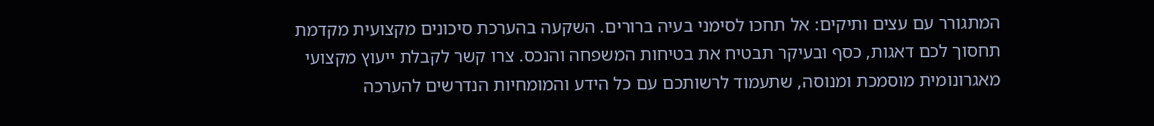המתגורר עם עצים ותיקים: אל תחכו לסימני בעיה ברורים. השקעה בהערכת סיכונים מקצועית מקדמת תחסוך לכם דאגות, כסף ובעיקר תבטיח את בטיחות המשפחה והנכס. צרו קשר לקבלת ייעוץ מקצועי מאגרונומית מוסמכת ומנוסה, שתעמוד לרשותכם עם כל הידע והמומחיות הנדרשים להערכה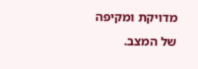מדויקת ומקיפה של המצב.